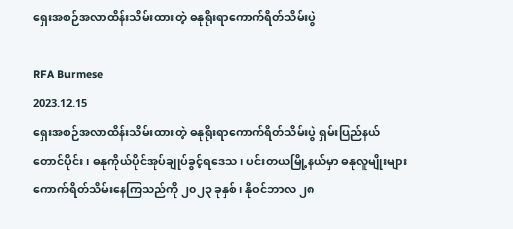ရှေးအစဉ်အလာထိန်းသိမ်းထားတဲ့ ဓနုရိုးရာကောက်ရိတ်သိမ်းပွဲ

RFA Burmese
2023.12.15
ရှေးအစဉ်အလာထိန်းသိမ်းထားတဲ့ ဓနုရိုးရာကောက်ရိတ်သိမ်းပွဲ ရှမ်းပြည်နယ်တောင်ပိုင်း၊ ဓနုကိုယ်ပိုင်အုပ်ချုပ်ခွင့်ရဒေသ၊ ပင်းတယမြို့နယ်မှာ ဓနုလူမျိုးများ ကောက်ရိတ်သိမ်းနေကြသည်ကို ၂၀၂၃ ခုနှစ်၊ နိုဝင်ဘာလ ၂၈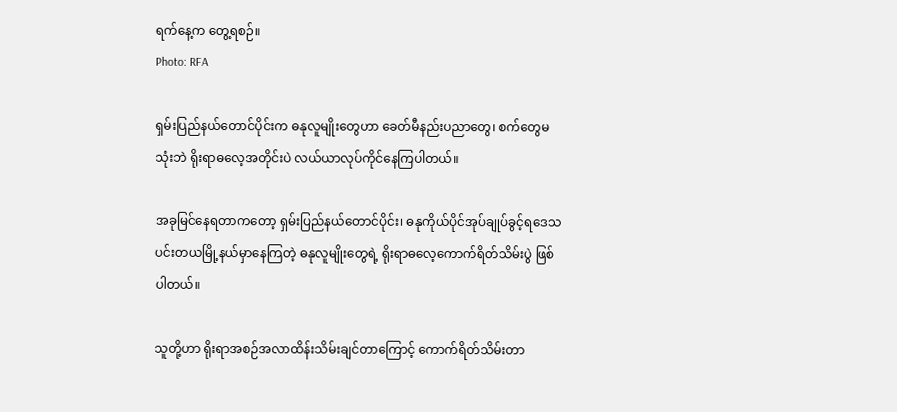ရက်နေ့က တွေ့ရစဉ်။
Photo: RFA

ရှမ်းပြည်နယ်တောင်ပိုင်းက ဓနုလူမျိုးတွေဟာ ခေတ်မီနည်းပညာတွေ၊ စက်တွေမသုံးဘဲ ရိုးရာဓလေ့အတိုင်းပဲ လယ်ယာလုပ်ကိုင်နေကြပါတယ်။

အခုမြင်နေရတာကတော့ ရှမ်းပြည်နယ်တောင်ပိုင်း၊ ဓနုကိုယ်ပိုင်အုပ်ချုပ်ခွင့်ရဒေသ ပင်းတယမြို့နယ်မှာနေကြတဲ့ ဓနုလူမျိုးတွေရဲ့ ရိုးရာဓလေ့ကောက်ရိတ်သိမ်းပွဲ ဖြစ်ပါတယ်။

သူတို့ဟာ ရိုးရာအစဉ်အလာထိန်းသိမ်းချင်တာကြောင့် ကောက်ရိတ်သိမ်းတာ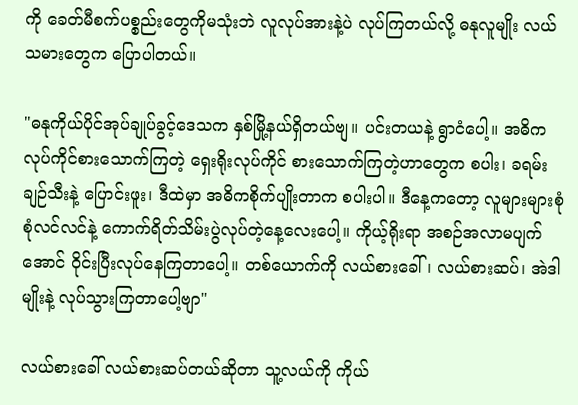ကို ခေတ်မီစက်ပစ္စည်းတွေကိုမသုံးဘဲ လူလုပ်အားနဲ့ပဲ လုပ်ကြတယ်လို့ ဓနုလူမျိုး လယ်သမားတွေက ပြောပါတယ်။

"ဓနုကိုယ်ပိုင်အုပ်ချုပ်ခွင့်ဒေသက နှစ်မြို့နယ်ရှိတယ်ဗျ။ ပင်းတယနဲ့ ရွာငံပေါ့။ အဓိက လုပ်ကိုင်စားသောက်ကြတဲ့ ရှေးရိုးလုပ်ကိုင် စားသောက်ကြတဲ့ဟာတွေက စပါး၊ ခရမ်းချဉ်သီးနဲ့ ပြောင်းဖူး၊ ဒီထဲမှာ အဓိကစိုက်ပျိုးတာက စပါးပါ။ ဒီနေ့ကတော့ လူများများစုံစုံလင်လင်နဲ့ ကောက်ရိတ်သိမ်းပွဲလုပ်တဲ့နေ့လေးပေါ့။ ကိုယ့်ရိုးရာ အစဉ်အလာမပျက်အောင် ဝိုင်းပြီးလုပ်နေကြတာပေါ့။ တစ်ယောက်ကို လယ်စားခေါ်၊ လယ်စားဆပ်၊ အဲဒါမျိုးနဲ့ လုပ်သွားကြတာပေါ့ဗျာ"

လယ်စားခေါ် လယ်စားဆပ်တယ်ဆိုတာ သူ့လယ်ကို ကိုယ်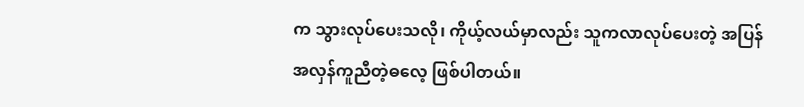က သွားလုပ်ပေးသလို၊ ကိုယ့်လယ်မှာလည်း သူကလာလုပ်ပေးတဲ့ အပြန်အလှန်ကူညီတဲ့ဓလေ့ ဖြစ်ပါတယ်။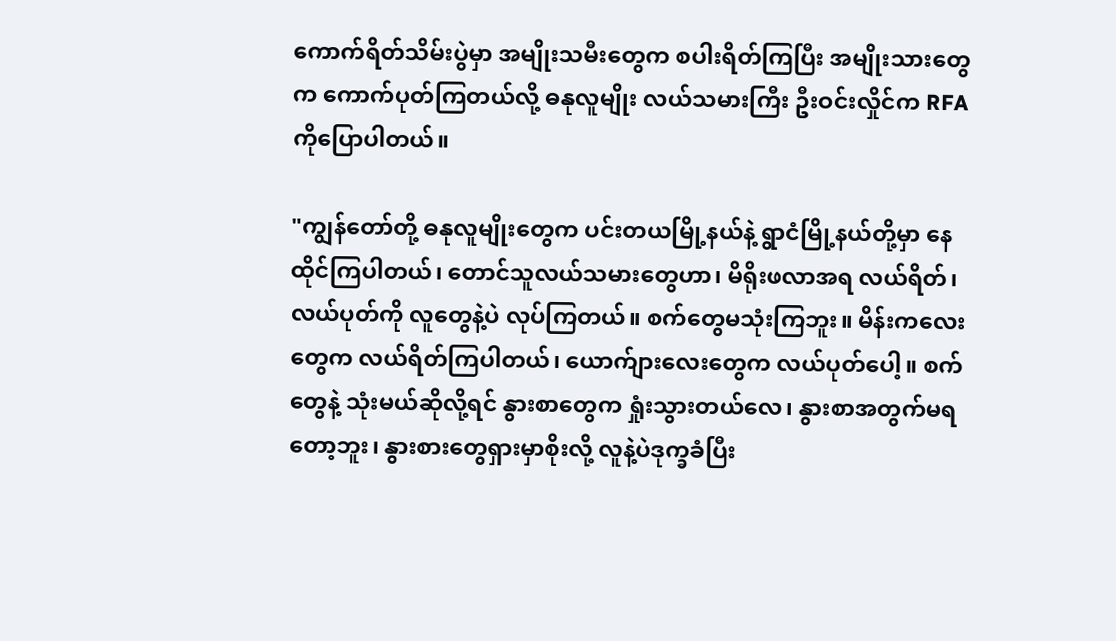ကောက်ရိတ်သိမ်းပွဲမှာ အမျိုးသမီးတွေက စပါးရိတ်ကြပြီး အမျိုးသားတွေက ကောက်ပုတ်ကြတယ်လို့ ဓနုလူမျိုး လယ်သမားကြီး ဦးဝင်းလှိုင်က RFA ကိုပြောပါတယ်။

"ကျွန်တော်တို့ ဓနုလူမျိုးတွေက ပင်းတယမြို့နယ်နဲ့ ရွာငံမြို့နယ်တို့မှာ နေထိုင်ကြပါတယ်၊ တောင်သူလယ်သမားတွေဟာ၊ မိရိုးဖလာအရ လယ်ရိတ်၊ လယ်ပုတ်ကို လူတွေနဲ့ပဲ လုပ်ကြတယ်။ စက်တွေမသုံးကြဘူး။ မိန်းကလေးတွေက လယ်ရိတ်ကြပါတယ်၊ ယောက်ျားလေးတွေက လယ်ပုတ်ပေါ့။ စက်တွေနဲ့ သုံးမယ်ဆိုလို့ရင် နွားစာတွေက ရှုံးသွားတယ်လေ၊ နွားစာအတွက်မရတော့ဘူး၊ နွားစားတွေရှားမှာစိုးလို့ လူနဲ့ပဲဒုက္ခခံပြီး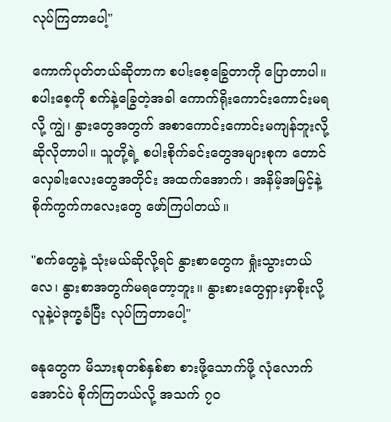လုပ်ကြတာပေါ့"

ကောက်ပုတ်တယ်ဆိုတာက စပါးစေ့ခြွေတာကို ပြောတာပါ။ စပါးစေ့ကို စက်နဲ့ခြွေတဲ့အခါ ကောက်ရိုးကောင်းကောင်းမရလို့ ကျွဲ၊ နွားတွေအတွက် အစာကောင်းကောင်းမကျန်ဘူးလို့ ဆိုလိုတာပါ။ သူတို့ရဲ့ စပါးစိုက်ခင်းတွေအများစုက တောင်လှေခါးလေးတွေအတိုင်း အထက်အောက်၊ အနိမ့်အမြင့်နဲ့ စိုက်ကွက်ကလေးတွေ ဖော်ကြပါတယ်။

"စက်တွေနဲ့ သုံးမယ်ဆိုလို့ရင် နွားစာတွေက ရှုံးသွားတယ်လေ၊ နွားစာအတွက်မရတော့ဘူး။ နွားစားတွေရှားမှာစိုးလို့ လူနဲ့ပဲဒုက္ခခံပြီး လုပ်ကြတာပေါ့"

ဓနုတွေက မိသားစုတစ်နှစ်စာ စားဖို့သောက်ဖို့ လုံလောက်အောင်ပဲ စိုက်ကြတယ်လို့ အသက် ၇၀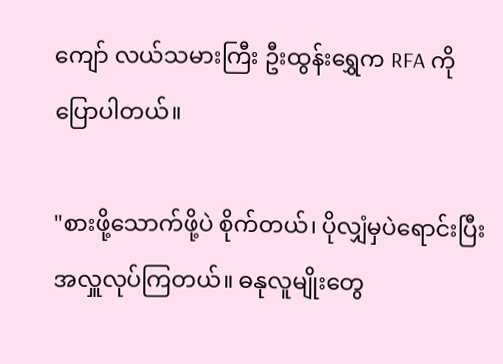ကျော် လယ်သမားကြီး ဦးထွန်းရွှေက RFA ကိုပြောပါတယ်။

"စားဖို့သောက်ဖို့ပဲ စိုက်တယ်၊ ပိုလျှံမှပဲရောင်းပြီး အလှူလုပ်ကြတယ်။ ဓနုလူမျိုးတွေ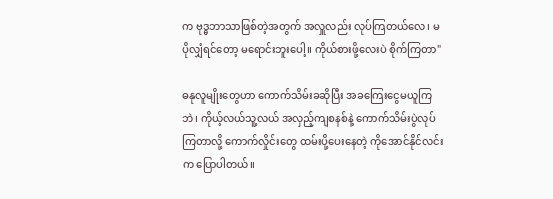က ဗုဒ္ဓဘာသာဖြစ်တဲ့အတွက် အလှူလည်း လုပ်ကြတယ်လေ၊ မပိုလျှံရင်တော့ မရောင်းဘူးပေါ့။ ကိုယ်စားဖို့လေးပဲ စိုက်ကြတာ"

ဓနုလူမျိုးတွေဟာ ကောက်သိမ်းခဆိုပြီး အခကြေးငွေမယူကြဘဲ၊ ကိုယ့်လယ်သူ့လယ် အလှည့်ကျစနစ်နဲ့ ကောက်သိမ်းပွဲလုပ်ကြတာလို့ ကောက်လှိုင်းတွေ ထမ်းပို့ပေးနေတဲ့ ကိုအောင်နိုင်လင်းက ပြောပါတယ်။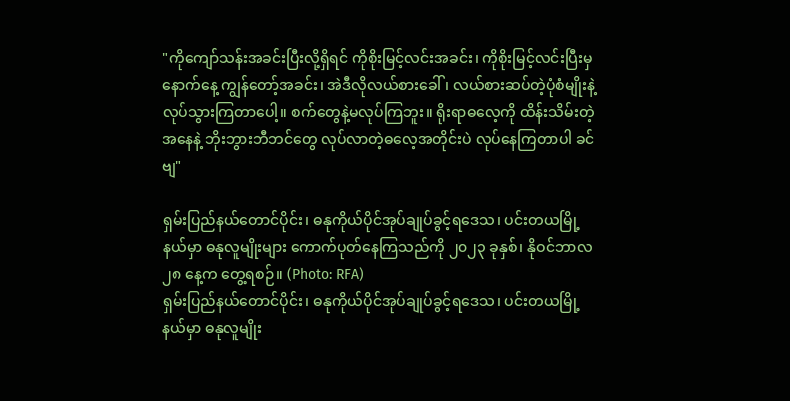"ကိုကျော်သန်းအခင်းပြီးလို့ရှိရင် ကိုစိုးမြင့်လင်းအခင်း၊ ကိုစိုးမြင့်လင်းပြီးမှ နောက်နေ့ ကျွန်တော့်အခင်း၊ အဲဒီလိုလယ်စားခေါ်၊ လယ်စားဆပ်တဲ့ပုံစံမျိုးနဲ့ လုပ်သွားကြတာပေါ့။ စက်တွေနဲ့မလုပ်ကြဘူး။ ရိုးရာဓလေ့ကို ထိန်းသိမ်းတဲ့အနေနဲ့ ဘိုးဘွားဘီဘင်တွေ လုပ်လာတဲ့ဓလေ့အတိုင်းပဲ လုပ်နေကြတာပါ ခင်ဗျ"

ရှမ်းပြည်နယ်တောင်ပိုင်း၊ ဓနုကိုယ်ပိုင်အုပ်ချုပ်ခွင့်ရဒေသ၊ ပင်းတယမြို့နယ်မှာ ဓနုလူမျိုးများ ကောက်ပုတ်နေကြသည်ကို ၂၀၂၃ ခုနှစ်၊ နိုဝင်ဘာလ ၂၈ နေ့က တွေ့ရစဉ်။ (Photo: RFA)
ရှမ်းပြည်နယ်တောင်ပိုင်း၊ ဓနုကိုယ်ပိုင်အုပ်ချုပ်ခွင့်ရဒေသ၊ ပင်းတယမြို့နယ်မှာ ဓနုလူမျိုး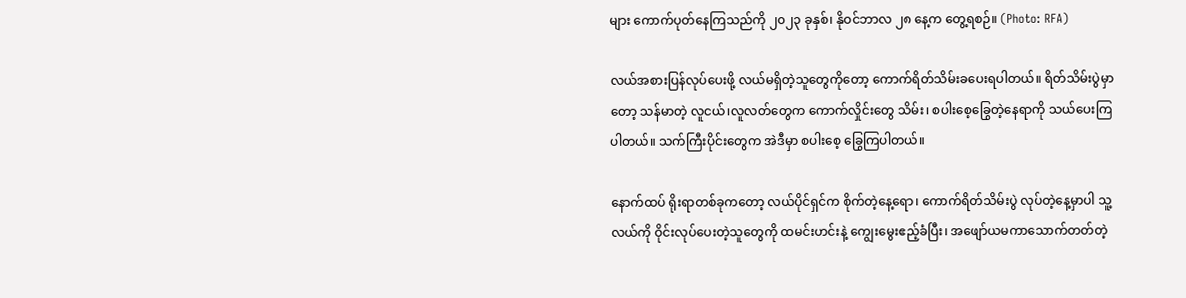များ ကောက်ပုတ်နေကြသည်ကို ၂၀၂၃ ခုနှစ်၊ နိုဝင်ဘာလ ၂၈ နေ့က တွေ့ရစဉ်။ (Photo: RFA)

လယ်အစားပြန်လုပ်ပေးဖို့ လယ်မရှိတဲ့သူတွေကိုတော့ ကောက်ရိတ်သိမ်းခပေးရပါတယ်။ ရိတ်သိမ်းပွဲမှာတော့ သန်မာတဲ့ လူငယ်၊လူလတ်တွေက ကောက်လှိုင်းတွေ သိမ်း၊ စပါးစေ့ခြွေတဲ့နေရာကို သယ်ပေးကြပါတယ်။ သက်ကြီးပိုင်းတွေက အဲဒီမှာ စပါးစေ့ ခြွေကြပါတယ်။

နောက်ထပ် ရိုးရာတစ်ခုကတော့ လယ်ပိုင်ရှင်က စိုက်တဲ့နေ့ရော၊ ကောက်ရိတ်သိမ်းပွဲ လုပ်တဲ့နေ့မှာပါ သူ့လယ်ကို ဝိုင်းလုပ်ပေးတဲ့သူတွေကို ထမင်းဟင်းနဲ့ ကျွေးမွေးဧည့်ခံပြီး၊ အဖျော်ယမကာသောက်တတ်တဲ့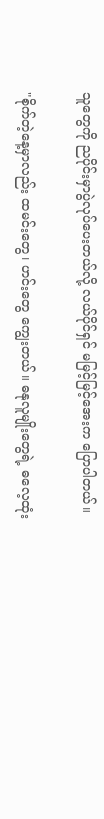သူတွေကို ညပိုင်းမှာပွဲလုပ်ပေးတယ်လို့ လယ်ပိုင်ရှင် မမြင့်မြင့်အေးက ပြောပါတယ်။

"စိုက်တဲ့နေ့မှာလည်း ထမင်းတွေ၊ ဟင်းတွေ ကျွေးတယ်။ ဓနုလူမျိုးတွေရဲ့ ဓလေ့ထုံး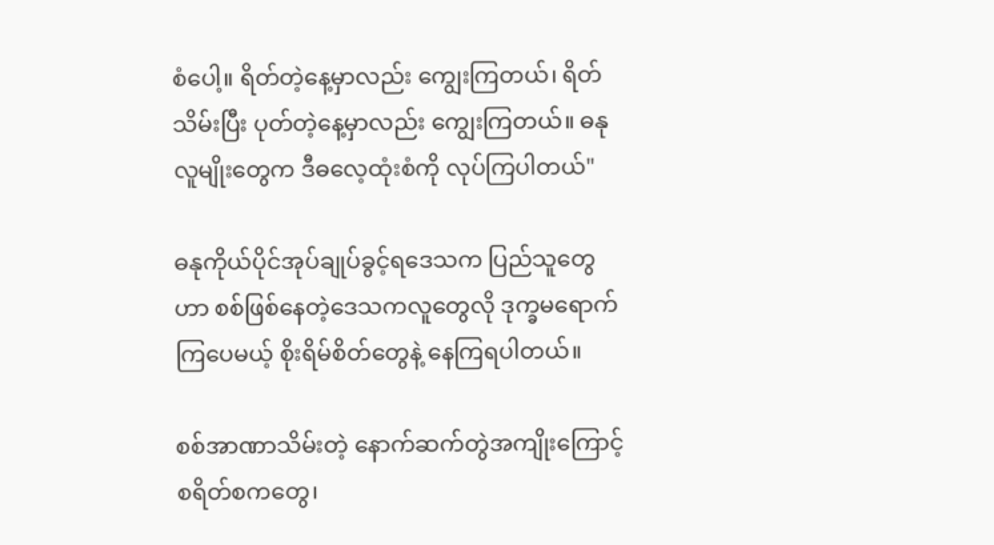စံပေါ့။ ရိတ်တဲ့နေ့မှာလည်း ကျွေးကြတယ်၊ ရိတ်သိမ်းပြီး ပုတ်တဲ့နေ့မှာလည်း ကျွေးကြတယ်။ ဓနုလူမျိုးတွေက ဒီဓလေ့ထုံးစံကို လုပ်ကြပါတယ်"

ဓနုကိုယ်ပိုင်အုပ်ချုပ်ခွင့်ရဒေသက ပြည်သူတွေဟာ စစ်ဖြစ်နေတဲ့ဒေသကလူတွေလို ဒုက္ခမရောက်ကြပေမယ့် စိုးရိမ်စိတ်တွေနဲ့ နေကြရပါတယ်။

စစ်အာဏာသိမ်းတဲ့ နောက်ဆက်တွဲအကျိုးကြောင့် စရိတ်စကတွေ၊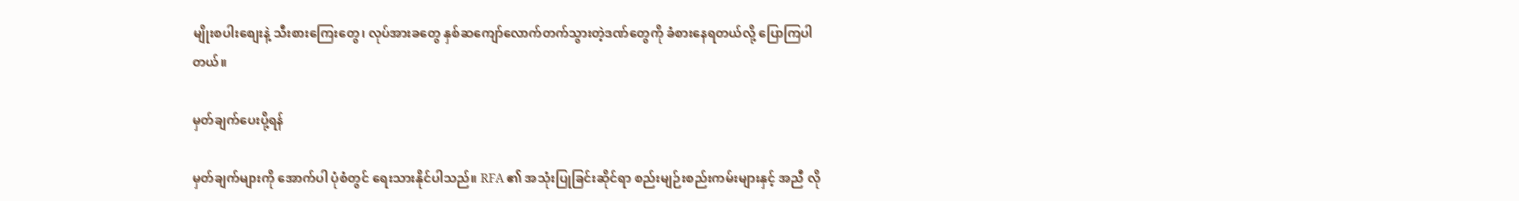မျိုးစပါးစျေးနဲ့ သီးစားကြေးတွေ၊ လုပ်အားခတွေ နှစ်ဆကျော်လောက်တက်သွားတဲ့ဒဏ်တွေကို ခံစားနေရတယ်လို့ ပြောကြပါတယ်။

မှတ်ချက်ပေးပို့ရန်

မှတ်ချက်များကို အောက်ပါ ပုံစံတွင် ရေးသားနိုင်ပါသည်။ RFA ၏ အသုံးပြုခြင်းဆိုင်ရာ စည်းမျဉ်းစည်းကမ်းများနှင့် အညီ လို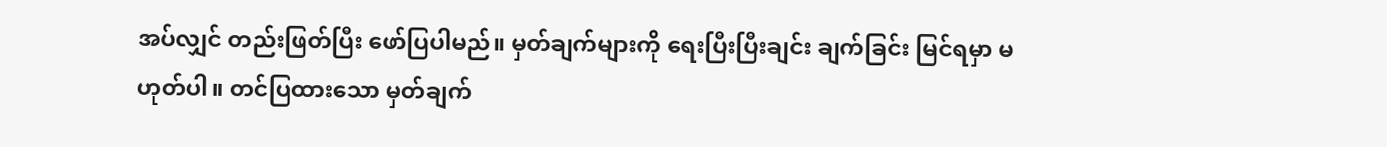အပ်လျှင် တည်းဖြတ်ပြီး ဖော်ပြပါမည်။ မှတ်ချက်များကို ရေးပြီးပြီးချင်း ချက်ခြင်း မြင်ရမှာ မဟုတ်ပါ။ တင်ပြထားသော မှတ်ချက်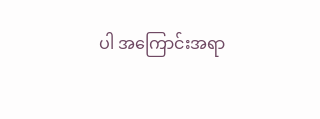ပါ အကြောင်းအရာ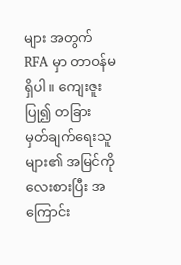များ အတွက် RFA မှာ တာဝန်မရှိပါ။ ကျေးဇူးပြု၍ တခြား မှတ်ချက်ရေးသူများ၏ အမြင်ကို လေးစားပြီး အကြောင်း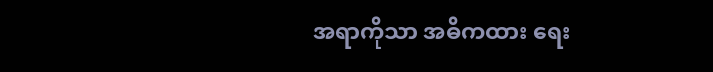အရာကိုသာ အဓိကထား ရေး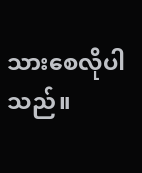သားစေလိုပါသည်။